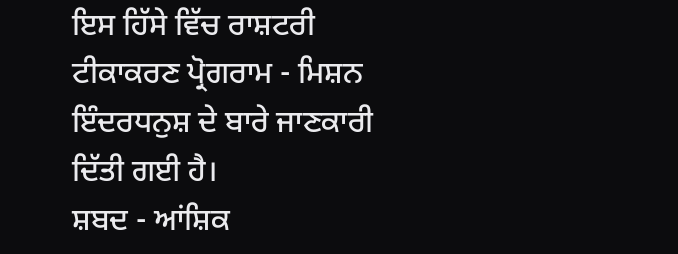ਇਸ ਹਿੱਸੇ ਵਿੱਚ ਰਾਸ਼ਟਰੀ ਟੀਕਾਕਰਣ ਪ੍ਰੋਗਰਾਮ - ਮਿਸ਼ਨ ਇੰਦਰਧਨੁਸ਼ ਦੇ ਬਾਰੇ ਜਾਣਕਾਰੀ ਦਿੱਤੀ ਗਈ ਹੈ।
ਸ਼ਬਦ - ਆਂਸ਼ਿਕ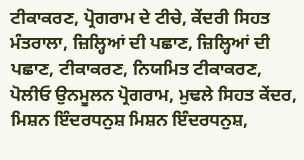ਟੀਕਾਕਰਣ, ਪ੍ਰੋਗਰਾਮ ਦੇ ਟੀਚੇ, ਕੇਂਦਰੀ ਸਿਹਤ ਮੰਤਰਾਲਾ, ਜ਼ਿਲ੍ਹਿਆਂ ਦੀ ਪਛਾਣ, ਜ਼ਿਲ੍ਹਿਆਂ ਦੀ ਪਛਾਣ, ਟੀਕਾਕਰਣ, ਨਿਯਮਿਤ ਟੀਕਾਕਰਣ, ਪੋਲੀਓ ਉਨਮੂਲਨ ਪ੍ਰੋਗਰਾਮ, ਮੁਢਲੇ ਸਿਹਤ ਕੇਂਦਰ, ਮਿਸ਼ਨ ਇੰਦਰਧਨੁਸ਼ ਮਿਸ਼ਨ ਇੰਦਰਧਨੁਸ਼,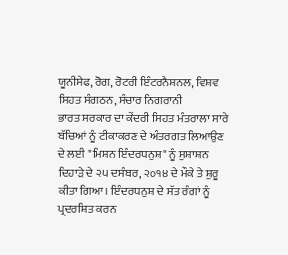ਯੂਨੀਸੇਫ, ਰੋਗ, ਰੋਟਰੀ ਇੰਟਰਨੈਸ਼ਨਲ, ਵਿਸ਼ਵ ਸਿਹਤ ਸੰਗਠਨ, ਸੰਚਾਰ ਨਿਗਰਾਨੀ
ਭਾਰਤ ਸਰਕਾਰ ਦਾ ਕੇਂਦਰੀ ਸਿਹਤ ਮੰਤਰਾਲਾ ਸਾਰੇ ਬੱਚਿਆਂ ਨੂੰ ਟੀਕਾਕਰਣ ਦੇ ਅੰਤਰਗਤ ਲਿਆਉਣ ਦੇ ਲਈ "ਮਿਸ਼ਨ ਇੰਦਰਧਨੁਸ਼" ਨੂੰ ਸੁਸ਼ਾਸ਼ਨ ਦਿਹਾੜੇ ਦੇ ੨੫ ਦਸੰਬਰ, ੨੦੧੪ ਦੇ ਮੌਕੇ ਤੇ ਸ਼ੁਰੂ ਕੀਤਾ ਗਿਆ। ਇੰਦਰਧਨੁਸ਼ ਦੇ ਸੱਤ ਰੰਗਾਂ ਨੂੰ ਪ੍ਰਦਰਸ਼ਿਤ ਕਰਨ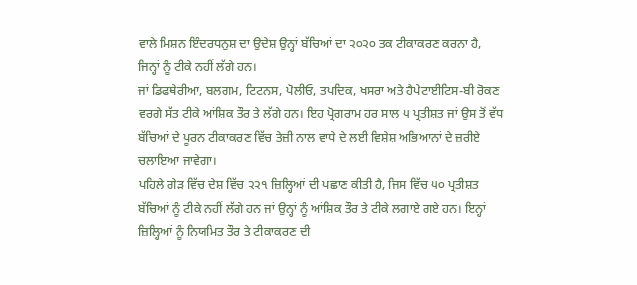ਵਾਲੇ ਮਿਸ਼ਨ ਇੰਦਰਧਨੁਸ਼ ਦਾ ਉਦੇਸ਼ ਉਨ੍ਹਾਂ ਬੱਚਿਆਂ ਦਾ ੨੦੨੦ ਤਕ ਟੀਕਾਕਰਣ ਕਰਨਾ ਹੈ, ਜਿਨ੍ਹਾਂ ਨੂੰ ਟੀਕੇ ਨਹੀਂ ਲੱਗੇ ਹਨ।
ਜਾਂ ਡਿਫਥੇਰੀਆ, ਬਲਗਮ, ਟਿਟਨਸ, ਪੋਲੀਓ, ਤਪਦਿਕ, ਖਸਰਾ ਅਤੇ ਹੈਪੇਟਾਈਟਿਸ-ਬੀ ਰੋਕਣ ਵਰਗੇ ਸੱਤ ਟੀਕੇ ਆਂਸ਼ਿਕ ਤੌਰ ਤੇ ਲੱਗੇ ਹਨ। ਇਹ ਪ੍ਰੋਗਰਾਮ ਹਰ ਸਾਲ ੫ ਪ੍ਰਤੀਸ਼ਤ ਜਾਂ ਉਸ ਤੋਂ ਵੱਧ ਬੱਚਿਆਂ ਦੇ ਪੂਰਨ ਟੀਕਾਕਰਣ ਵਿੱਚ ਤੇਜ਼ੀ ਨਾਲ ਵਾਧੇ ਦੇ ਲਈ ਵਿਸ਼ੇਸ਼ ਅਭਿਆਨਾਂ ਦੇ ਜ਼ਰੀਏ ਚਲਾਇਆ ਜਾਵੇਗਾ।
ਪਹਿਲੇ ਗੇੜ ਵਿੱਚ ਦੇਸ਼ ਵਿੱਚ ੨੨੧ ਜ਼ਿਲ੍ਹਿਆਂ ਦੀ ਪਛਾਣ ਕੀਤੀ ਹੈ, ਜਿਸ ਵਿੱਚ ੫੦ ਪ੍ਰਤੀਸ਼ਤ ਬੱਚਿਆਂ ਨੂੰ ਟੀਕੇ ਨਹੀਂ ਲੱਗੇ ਹਨ ਜਾਂ ਉਨ੍ਹਾਂ ਨੂੰ ਆਂਸ਼ਿਕ ਤੌਰ ਤੇ ਟੀਕੇ ਲਗਾਏ ਗਏ ਹਨ। ਇਨ੍ਹਾਂ ਜ਼ਿਲ੍ਹਿਆਂ ਨੂੰ ਨਿਯਮਿਤ ਤੌਰ ਤੇ ਟੀਕਾਕਰਣ ਦੀ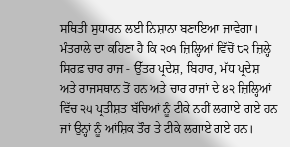ਸਥਿਤੀ ਸੁਧਾਰਨ ਲਈ ਨਿਸ਼ਾਨਾ ਬਣਾਇਆ ਜਾਵੇਗਾ। ਮੰਤਰਾਲੇ ਦਾ ਕਹਿਣਾ ਹੈ ਕਿ ੨੦੧ ਜ਼ਿਲ੍ਹਿਆਂ ਵਿੱਚੋਂ ੮੨ ਜ਼ਿਲ੍ਹੇ ਸਿਰਫ਼ ਚਾਰ ਰਾਜ - ਉੱਤਰ ਪ੍ਰਦੇਸ਼, ਬਿਹਾਰ, ਮੱਧ ਪ੍ਰਦੇਸ਼ ਅਤੇ ਰਾਜਸਥਾਨ ਤੋਂ ਹਨ ਅਤੇ ਚਾਰ ਰਾਜਾਂ ਦੇ ੪੨ ਜ਼ਿਲ੍ਹਿਆਂ ਵਿੱਚ ੨੫ ਪ੍ਰਤੀਸ਼ਤ ਬੱਚਿਆਂ ਨੂੰ ਟੀਕੇ ਨਹੀਂ ਲਗਾਏ ਗਏ ਹਨ ਜਾਂ ਉਨ੍ਹਾਂ ਨੂੰ ਆਂਸ਼ਿਕ ਤੌਰ ਤੇ ਟੀਕੇ ਲਗਾਏ ਗਏ ਹਨ।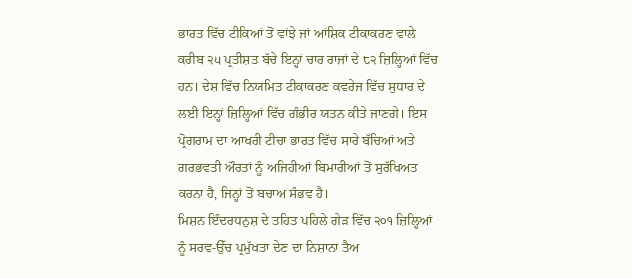ਭਾਰਤ ਵਿੱਚ ਟੀਕਿਆਂ ਤੋਂ ਵਾਂਝੇ ਜਾਂ ਆਂਸ਼ਿਕ ਟੀਕਾਕਰਣ ਵਾਲੇ ਕਰੀਬ ੨੫ ਪ੍ਰਤੀਸ਼ਤ ਬੱਚੇ ਇਨ੍ਹਾਂ ਚਾਰ ਰਾਜਾਂ ਦੇ ੮੨ ਜ਼ਿਲ੍ਹਿਆਂ ਵਿੱਚ ਹਨ। ਦੇਸ਼ ਵਿੱਚ ਨਿਯਮਿਤ ਟੀਕਾਕਰਣ ਕਵਰੇਜ ਵਿੱਚ ਸੁਧਾਰ ਦੇ ਲਈ ਇਨ੍ਹਾਂ ਜ਼ਿਲ੍ਹਿਆਂ ਵਿੱਚ ਗੰਭੀਰ ਯਤਨ ਕੀਤੇ ਜਾਣਗੇ। ਇਸ ਪ੍ਰੋਗਰਾਮ ਦਾ ਆਖਰੀ ਟੀਚਾ ਭਾਰਤ ਵਿੱਚ ਸਾਰੇ ਬੱਚਿਆਂ ਅਤੇ ਗਰਭਵਤੀ ਔਰਤਾਂ ਨੂੰ ਅਜਿਹੀਆਂ ਬਿਮਾਰੀਆਂ ਤੋਂ ਸੁਰੱਖਿਅਤ ਕਰਨਾ ਹੈ, ਜਿਨ੍ਹਾਂ ਤੋਂ ਬਚਾਅ ਸੰਭਵ ਹੈ।
ਮਿਸ਼ਨ ਇੰਦਰਧਨੁਸ਼ ਦੇ ਤਹਿਤ ਪਹਿਲੇ ਗੇੜ ਵਿੱਚ ੨੦੧ ਜ਼ਿਲ੍ਹਿਆਂ ਨੂੰ ਸਰਵ-ਉੱਚ ਪ੍ਰਮੁੱਖਤਾ ਦੇਣ ਦਾ ਨਿਸ਼ਾਨਾ ਤੈਅ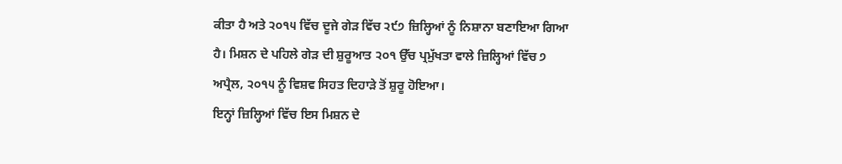ਕੀਤਾ ਹੈ ਅਤੇ ੨੦੧੫ ਵਿੱਚ ਦੂਜੇ ਗੇੜ ਵਿੱਚ ੨੯੭ ਜ਼ਿਲ੍ਹਿਆਂ ਨੂੰ ਨਿਸ਼ਾਨਾ ਬਣਾਇਆ ਗਿਆ ਹੈ। ਮਿਸ਼ਨ ਦੇ ਪਹਿਲੇ ਗੇੜ ਦੀ ਸ਼ੁਰੂਆਤ ੨੦੧ ਉੱਚ ਪ੍ਰਮੁੱਖਤਾ ਵਾਲੇ ਜ਼ਿਲ੍ਹਿਆਂ ਵਿੱਚ ੭ ਅਪ੍ਰੈਲ, ੨੦੧੫ ਨੂੰ ਵਿਸ਼ਵ ਸਿਹਤ ਦਿਹਾੜੇ ਤੋਂ ਸ਼ੁਰੂ ਹੋਇਆ।
ਇਨ੍ਹਾਂ ਜ਼ਿਲ੍ਹਿਆਂ ਵਿੱਚ ਇਸ ਮਿਸ਼ਨ ਦੇ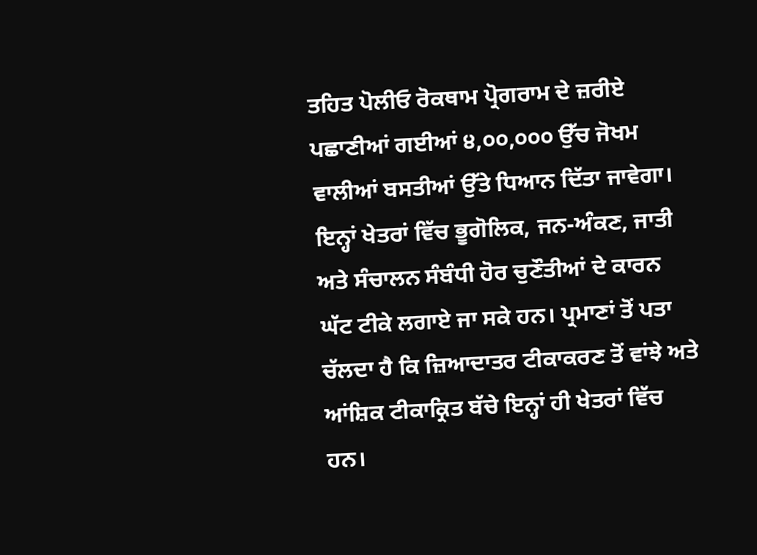ਤਹਿਤ ਪੋਲੀਓ ਰੋਕਥਾਮ ਪ੍ਰੋਗਰਾਮ ਦੇ ਜ਼ਰੀਏ ਪਛਾਣੀਆਂ ਗਈਆਂ ੪,੦੦,੦੦੦ ਉੱਚ ਜੋਖਮ ਵਾਲੀਆਂ ਬਸਤੀਆਂ ਉੱਤੇ ਧਿਆਨ ਦਿੱਤਾ ਜਾਵੇਗਾ। ਇਨ੍ਹਾਂ ਖੇਤਰਾਂ ਵਿੱਚ ਭੂਗੋਲਿਕ, ਜਨ-ਅੰਕਣ, ਜਾਤੀ ਅਤੇ ਸੰਚਾਲਨ ਸੰਬੰਧੀ ਹੋਰ ਚੁਣੌਤੀਆਂ ਦੇ ਕਾਰਨ ਘੱਟ ਟੀਕੇ ਲਗਾਏ ਜਾ ਸਕੇ ਹਨ। ਪ੍ਰਮਾਣਾਂ ਤੋਂ ਪਤਾ ਚੱਲਦਾ ਹੈ ਕਿ ਜ਼ਿਆਦਾਤਰ ਟੀਕਾਕਰਣ ਤੋਂ ਵਾਂਝੇ ਅਤੇ ਆਂਸ਼ਿਕ ਟੀਕਾਕ੍ਰਿਤ ਬੱਚੇ ਇਨ੍ਹਾਂ ਹੀ ਖੇਤਰਾਂ ਵਿੱਚ ਹਨ।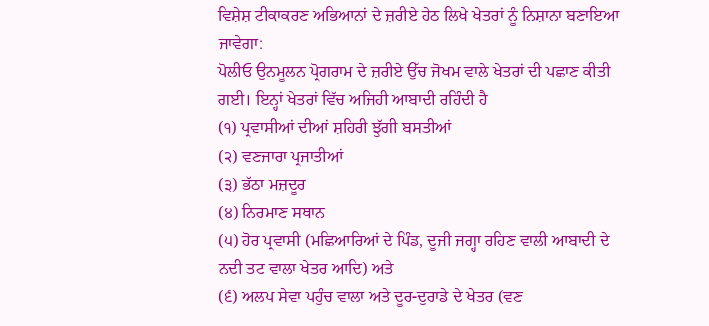ਵਿਸ਼ੇਸ਼ ਟੀਕਾਕਰਣ ਅਭਿਆਨਾਂ ਦੇ ਜ਼ਰੀਏ ਹੇਠ ਲਿਖੇ ਖੇਤਰਾਂ ਨੂੰ ਨਿਸ਼ਾਨਾ ਬਣਾਇਆ ਜਾਵੇਗਾ:
ਪੋਲੀਓ ਉਨਮੂਲਨ ਪ੍ਰੋਗਰਾਮ ਦੇ ਜ਼ਰੀਏ ਉੱਚ ਜੋਖਮ ਵਾਲੇ ਖੇਤਰਾਂ ਦੀ ਪਛਾਣ ਕੀਤੀ ਗਈ। ਇਨ੍ਹਾਂ ਖੇਤਰਾਂ ਵਿੱਚ ਅਜਿਹੀ ਆਬਾਦੀ ਰਹਿੰਦੀ ਹੈ
(੧) ਪ੍ਰਵਾਸੀਆਂ ਦੀਆਂ ਸ਼ਹਿਰੀ ਝੁੱਗੀ ਬਸਤੀਆਂ
(੨) ਵਣਜਾਰਾ ਪ੍ਰਜਾਤੀਆਂ
(੩) ਭੱਠਾ ਮਜ਼ਦੂਰ
(੪) ਨਿਰਮਾਣ ਸਥਾਨ
(੫) ਹੋਰ ਪ੍ਰਵਾਸੀ (ਮਛਿਆਰਿਆਂ ਦੇ ਪਿੰਡ, ਦੂਜੀ ਜਗ੍ਹਾ ਰਹਿਣ ਵਾਲੀ ਆਬਾਦੀ ਦੇ ਨਦੀ ਤਟ ਵਾਲਾ ਖੇਤਰ ਆਦਿ) ਅਤੇ
(੬) ਅਲਪ ਸੇਵਾ ਪਹੁੰਚ ਵਾਲਾ ਅਤੇ ਦੂਰ-ਦੁਰਾਡੇ ਦੇ ਖੇਤਰ (ਵਣ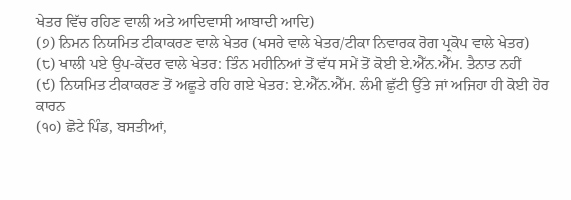ਖੇਤਰ ਵਿੱਚ ਰਹਿਣ ਵਾਲੀ ਅਤੇ ਆਦਿਵਾਸੀ ਆਬਾਦੀ ਆਦਿ)
(੭) ਨਿਮਨ ਨਿਯਮਿਤ ਟੀਕਾਕਰਣ ਵਾਲੇ ਖੇਤਰ (ਖਸਰੇ ਵਾਲੇ ਖੇਤਰ/ਟੀਕਾ ਨਿਵਾਰਕ ਰੋਗ ਪ੍ਰਕੋਪ ਵਾਲੇ ਖੇਤਰ)
(੮) ਖਾਲੀ ਪਏ ਉਪ-ਕੇਂਦਰ ਵਾਲੇ ਖੇਤਰ: ਤਿੰਨ ਮਹੀਨਿਆਂ ਤੋਂ ਵੱਧ ਸਮੇਂ ਤੋਂ ਕੋਈ ਏ.ਐੱਨ.ਐੱਮ. ਤੈਨਾਤ ਨਹੀਂ
(੯) ਨਿਯਮਿਤ ਟੀਕਾਕਰਣ ਤੋਂ ਅਛੂਤੇ ਰਹਿ ਗਏ ਖੇਤਰ: ਏ.ਐੱਨ.ਐੱਮ. ਲੰਮੀ ਛੁੱਟੀ ਉੱਤੇ ਜਾਂ ਅਜਿਹਾ ਹੀ ਕੋਈ ਹੋਰ ਕਾਰਨ
(੧੦) ਛੋਟੇ ਪਿੰਡ, ਬਸਤੀਆਂ,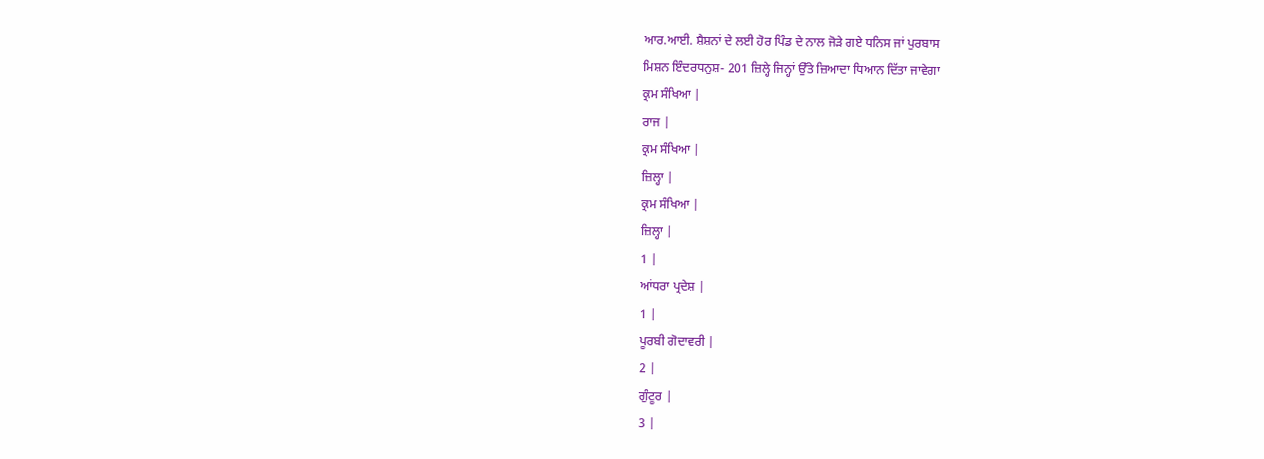ਆਰ.ਆਈ. ਸ਼ੈਸ਼ਨਾਂ ਦੇ ਲਈ ਹੋਰ ਪਿੰਡ ਦੇ ਨਾਲ ਜੋੜੇ ਗਏ ਧਨਿਸ ਜਾਂ ਪੁਰਬਾਸ
ਮਿਸ਼ਨ ਇੰਦਰਧਨੁਸ਼- 201 ਜ਼ਿਲ੍ਹੇ ਜਿਨ੍ਹਾਂ ਉੱਤੇ ਜ਼ਿਆਦਾ ਧਿਆਨ ਦਿੱਤਾ ਜਾਵੇਗਾ
ਕ੍ਰਮ ਸੰਖਿਆ |
ਰਾਜ |
ਕ੍ਰਮ ਸੰਖਿਆ |
ਜ਼ਿਲ੍ਹਾ |
ਕ੍ਰਮ ਸੰਖਿਆ |
ਜ਼ਿਲ੍ਹਾ |
1 |
ਆਂਧਰਾ ਪ੍ਰਦੇਸ਼ |
1 |
ਪੂਰਬੀ ਗੋਦਾਵਰੀ |
2 |
ਗੁੰਟੂਰ |
3 |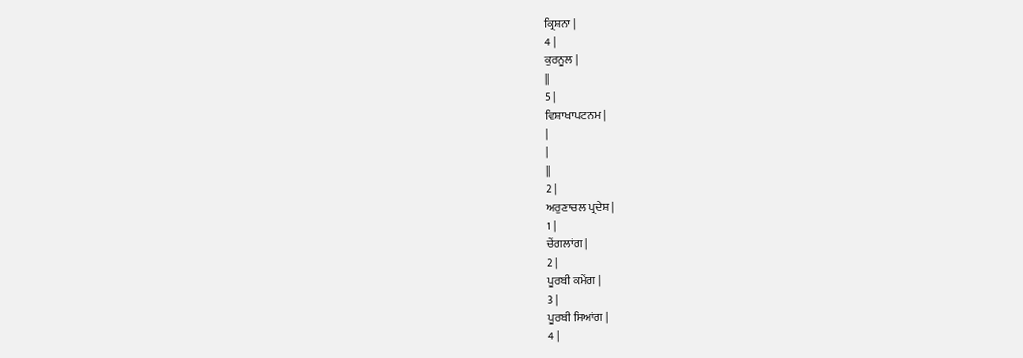ਕ੍ਰਿਸ਼ਨਾ |
4 |
ਕੁਰਨੂਲ |
||
5 |
ਵਿਸ਼ਾਖਾਪਟਨਮ |
|
|
||
2 |
ਅਰੁਣਾਚਲ ਪ੍ਰਦੇਸ਼ |
1 |
ਚੇਂਗਲਾਂਗ |
2 |
ਪੂਰਬੀ ਕਮੇਂਗ |
3 |
ਪੂਰਬੀ ਸਿਆਂਗ |
4 |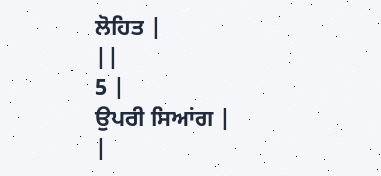ਲੋਹਿਤ |
||
5 |
ਉਪਰੀ ਸਿਆਂਗ |
|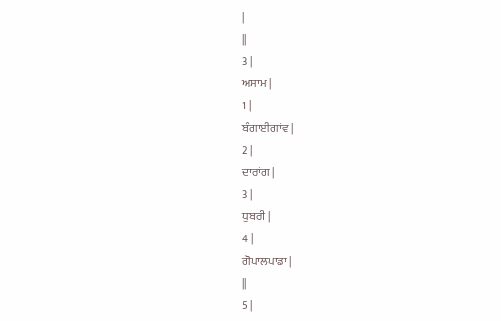|
||
3 |
ਅਸਾਮ |
1 |
ਬੰਗਾਈਗਾਂਵ |
2 |
ਦਾਰਾਂਗ |
3 |
ਧੁਬਰੀ |
4 |
ਗੋਪਾਲਪਾਡਾ |
||
5 |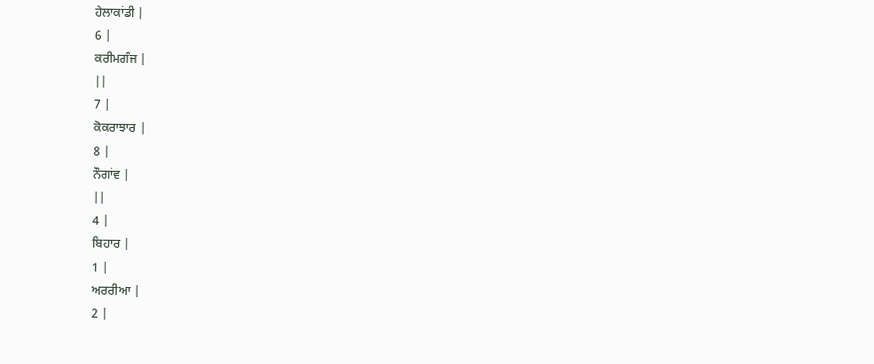ਹੇਲਾਕਾਂਡੀ |
6 |
ਕਰੀਮਗੰਜ |
||
7 |
ਕੋਕਰਾਝਾਰ |
8 |
ਨੌਗਾਂਵ |
||
4 |
ਬਿਹਾਰ |
1 |
ਅਰਰੀਆ |
2 |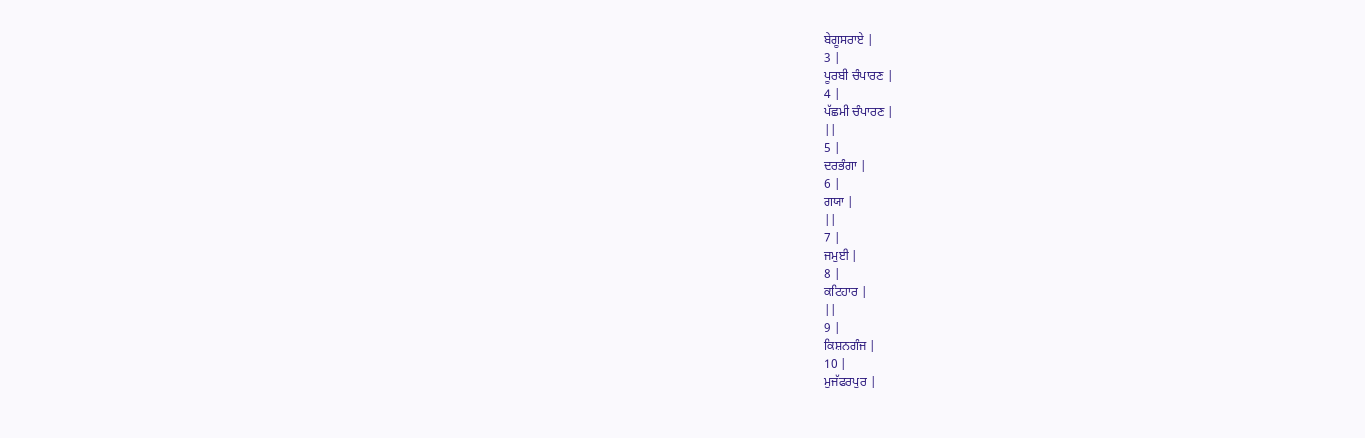ਬੇਗੂਸਰਾਏ |
3 |
ਪੂਰਬੀ ਚੰਪਾਰਣ |
4 |
ਪੱਛਮੀ ਚੰਪਾਰਣ |
||
5 |
ਦਰਭੰਗਾ |
6 |
ਗਯਾ |
||
7 |
ਜਮੁਈ |
8 |
ਕਟਿਹਾਰ |
||
9 |
ਕਿਸ਼ਨਗੰਜ |
10 |
ਮੁਜੱਫਰਪੁਰ |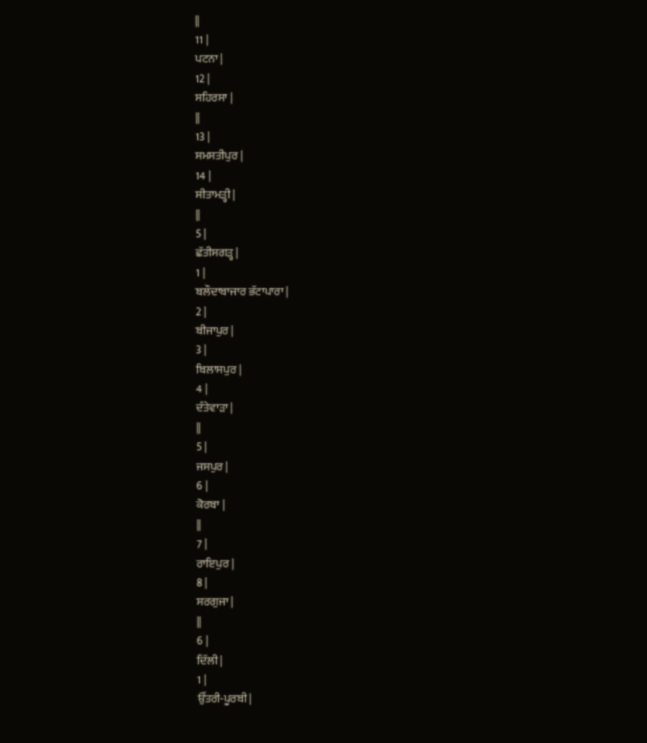||
11 |
ਪਟਨਾ |
12 |
ਸਹਿਰਸਾ |
||
13 |
ਸਮਸਤੀਪੁਰ |
14 |
ਸੀਤਾਮੜ੍ਹੀ |
||
5 |
ਛੱਤੀਸਗੜ੍ਹ |
1 |
ਬਲੌਦਾਬਾਜਾਰ ਭੱਟਾਪਾਰਾ |
2 |
ਬੀਜਾਪੁਰ |
3 |
ਬਿਲਾਸਪੁਰ |
4 |
ਦੰਤੇਵਾੜਾ |
||
5 |
ਜਸਪੁਰ |
6 |
ਕੋਰਬਾ |
||
7 |
ਰਾਇਪੁਰ |
8 |
ਸਰਗੁਜਾ |
||
6 |
ਦਿੱਲੀ |
1 |
ਉੱਤਰੀ-ਪੂਰਬੀ |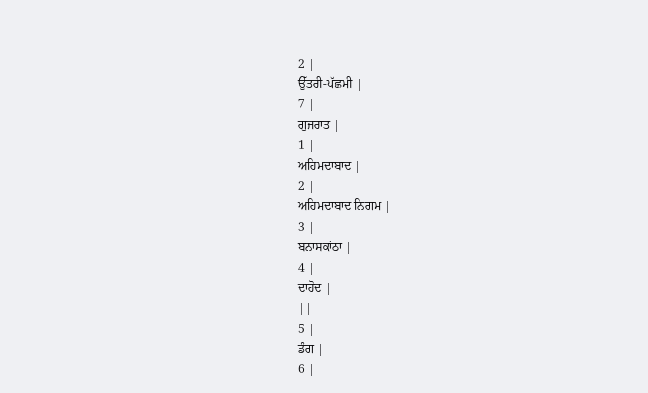2 |
ਉੱਤਰੀ-ਪੱਛਮੀ |
7 |
ਗੁਜਰਾਤ |
1 |
ਅਹਿਮਦਾਬਾਦ |
2 |
ਅਹਿਮਦਾਬਾਦ ਨਿਗਮ |
3 |
ਬਨਾਸਕਾਂਠਾ |
4 |
ਦਾਹੋਦ |
||
5 |
ਡੰਗ |
6 |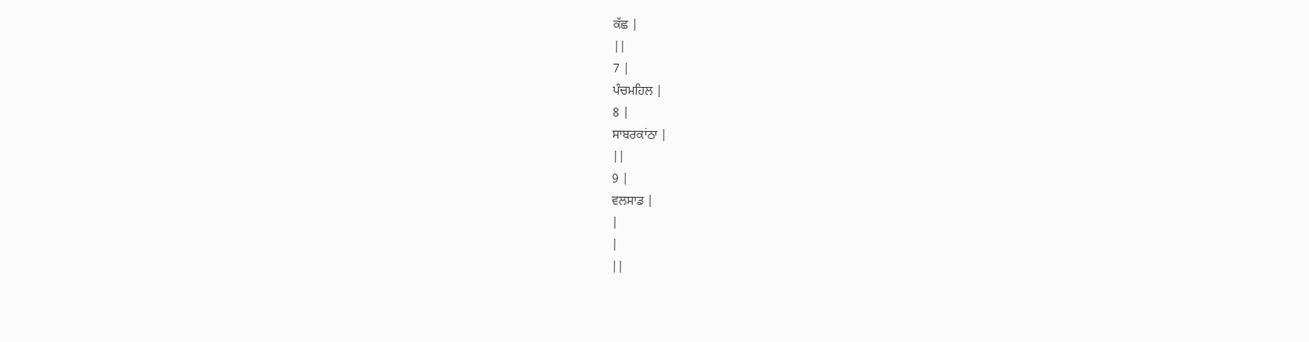ਕੱਛ |
||
7 |
ਪੰਚਮਹਿਲ |
8 |
ਸਾਬਰਕਾਂਠਾ |
||
9 |
ਵਲਸਾਡ |
|
|
||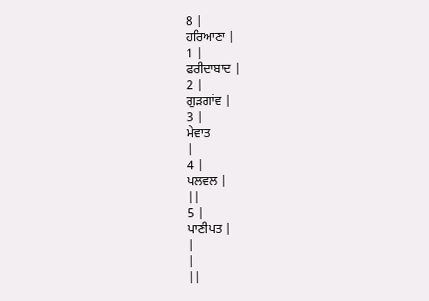8 |
ਹਰਿਆਣਾ |
1 |
ਫਰੀਦਾਬਾਦ |
2 |
ਗੁੜਗਾਂਵ |
3 |
ਮੇਵਾਤ
|
4 |
ਪਲਵਲ |
||
5 |
ਪਾਣੀਪਤ |
|
|
||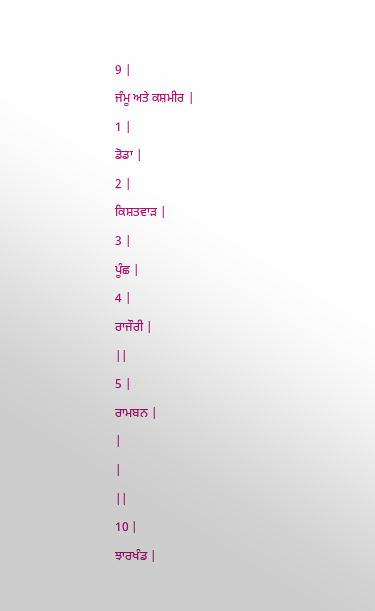9 |
ਜੰਮੂ ਅਤੇ ਕਸ਼ਮੀਰ |
1 |
ਡੋਡਾ |
2 |
ਕਿਸ਼ਤਵਾੜ |
3 |
ਪੂੰਛ |
4 |
ਰਾਜੌਰੀ |
||
5 |
ਰਾਮਬਨ |
|
|
||
10 |
ਝਾਰਖੰਡ |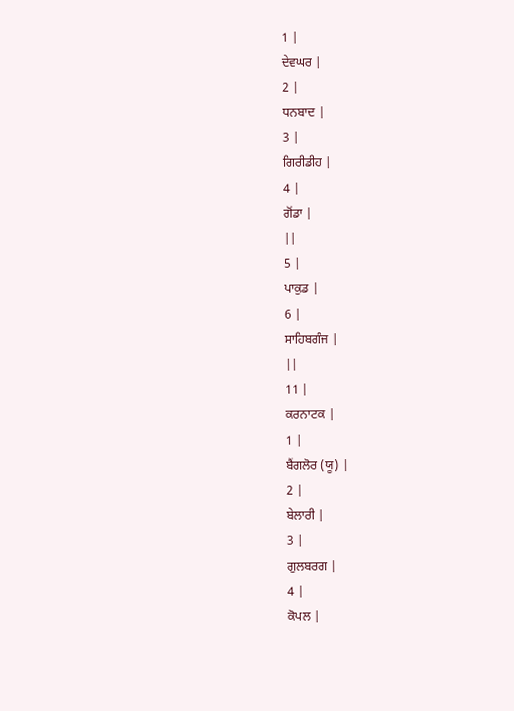1 |
ਦੇਵਘਰ |
2 |
ਧਨਬਾਦ |
3 |
ਗਿਰੀਡੀਹ |
4 |
ਗੋਂਡਾ |
||
5 |
ਪਾਕੁਡ |
6 |
ਸਾਹਿਬਗੰਜ |
||
11 |
ਕਰਨਾਟਕ |
1 |
ਬੈਂਗਲੋਰ (ਯੂ) |
2 |
ਬੇਲਾਰੀ |
3 |
ਗੁਲਬਰਗ |
4 |
ਕੋਪਲ |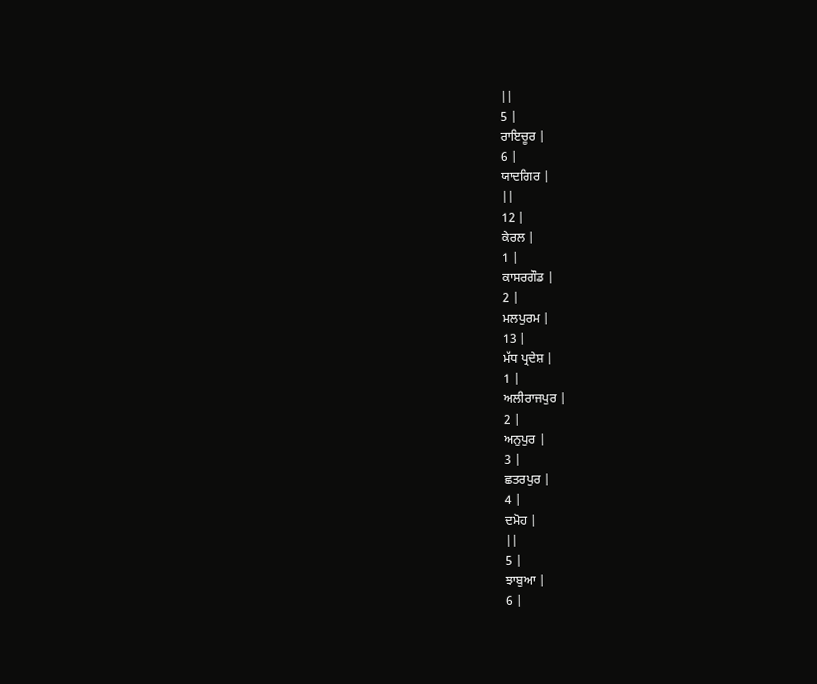||
5 |
ਰਾਇਚੂਰ |
6 |
ਯਾਦਗਿਰ |
||
12 |
ਕੇਰਲ |
1 |
ਕਾਸਰਗੌਡ |
2 |
ਮਲਪੁਰਮ |
13 |
ਮੱਧ ਪ੍ਰਦੇਸ਼ |
1 |
ਅਲੀਰਾਜਪੁਰ |
2 |
ਅਨੁਪੁਰ |
3 |
ਛਤਰਪੁਰ |
4 |
ਦਮੋਹ |
||
5 |
ਝਾਬੁਆ |
6 |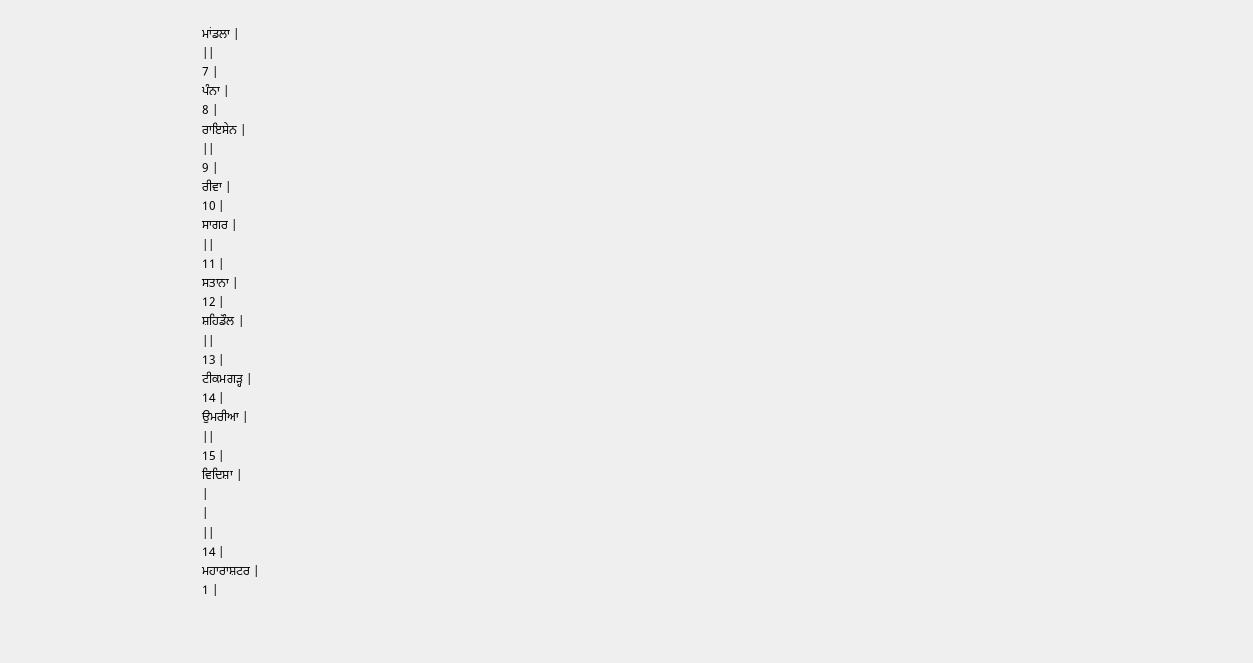ਮਾਂਡਲਾ |
||
7 |
ਪੰਨਾ |
8 |
ਰਾਇਸੇਨ |
||
9 |
ਰੀਵਾ |
10 |
ਸਾਗਰ |
||
11 |
ਸਤਾਨਾ |
12 |
ਸ਼ਹਿਡੌਲ |
||
13 |
ਟੀਕਮਗੜ੍ਹ |
14 |
ਉਮਰੀਆ |
||
15 |
ਵਿਦਿਸ਼ਾ |
|
|
||
14 |
ਮਹਾਰਾਸ਼ਟਰ |
1 |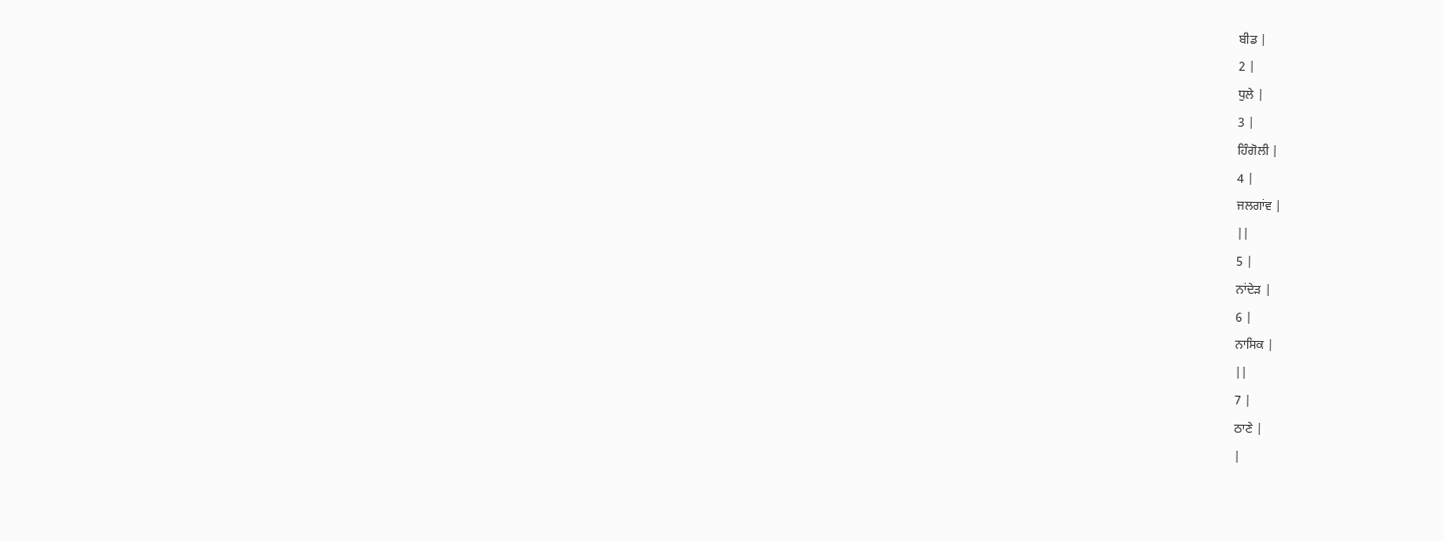ਬੀਡ |
2 |
ਧੁਲੇ |
3 |
ਹਿੰਗੋਲੀ |
4 |
ਜਲਗਾਂਵ |
||
5 |
ਨਾਂਦੇੜ |
6 |
ਨਾਸਿਕ |
||
7 |
ਠਾਣੇ |
|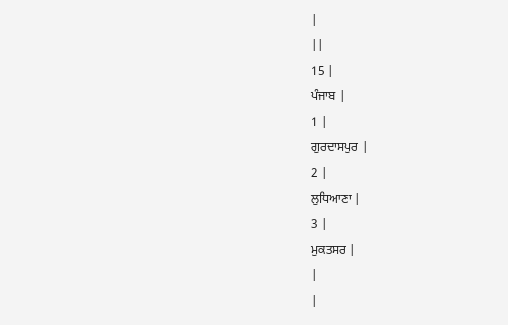|
||
15 |
ਪੰਜਾਬ |
1 |
ਗੁਰਦਾਸਪੁਰ |
2 |
ਲੁਧਿਆਣਾ |
3 |
ਮੁਕਤਸਰ |
|
|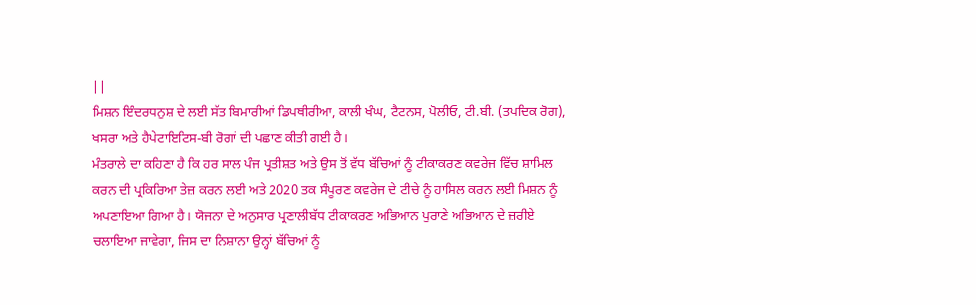||
ਮਿਸ਼ਨ ਇੰਦਰਧਨੁਸ਼ ਦੇ ਲਈ ਸੱਤ ਬਿਮਾਰੀਆਂ ਡਿਪਥੀਰੀਆ, ਕਾਲੀ ਖੰਘ, ਟੈਟਨਸ, ਪੋਲੀਓ, ਟੀ.ਬੀ. (ਤਪਦਿਕ ਰੋਗ), ਖਸਰਾ ਅਤੇ ਹੈਪੇਟਾਇਟਿਸ-ਬੀ ਰੋਗਾਂ ਦੀ ਪਛਾਣ ਕੀਤੀ ਗਈ ਹੈ।
ਮੰਤਰਾਲੇ ਦਾ ਕਹਿਣਾ ਹੈ ਕਿ ਹਰ ਸਾਲ ਪੰਜ ਪ੍ਰਤੀਸ਼ਤ ਅਤੇ ਉਸ ਤੋਂ ਵੱਧ ਬੱਚਿਆਂ ਨੂੰ ਟੀਕਾਕਰਣ ਕਵਰੇਜ ਵਿੱਚ ਸ਼ਾਮਿਲ ਕਰਨ ਦੀ ਪ੍ਰਕਿਰਿਆ ਤੇਜ਼ ਕਰਨ ਲਈ ਅਤੇ 2020 ਤਕ ਸੰਪੂਰਣ ਕਵਰੇਜ ਦੇ ਟੀਚੇ ਨੂੰ ਹਾਸਿਲ ਕਰਨ ਲਈ ਮਿਸ਼ਨ ਨੂੰ ਅਪਣਾਇਆ ਗਿਆ ਹੈ। ਯੋਜਨਾ ਦੇ ਅਨੁਸਾਰ ਪ੍ਰਣਾਲੀਬੱਧ ਟੀਕਾਕਰਣ ਅਭਿਆਨ ਪੁਰਾਣੇ ਅਭਿਆਨ ਦੇ ਜ਼ਰੀਏ ਚਲਾਇਆ ਜਾਵੇਗਾ, ਜਿਸ ਦਾ ਨਿਸ਼ਾਨਾ ਉਨ੍ਹਾਂ ਬੱਚਿਆਂ ਨੂੰ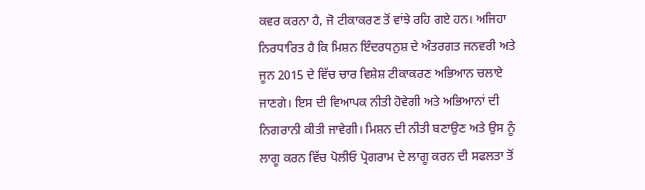ਕਵਰ ਕਰਨਾ ਹੈ, ਜੋ ਟੀਕਾਕਰਣ ਤੋਂ ਵਾਂਝੇ ਰਹਿ ਗਏ ਹਨ। ਅਜਿਹਾ ਨਿਰਧਾਰਿਤ ਹੈ ਕਿ ਮਿਸ਼ਨ ਇੰਦਰਧਨੁਸ਼ ਦੇ ਅੰਤਰਗਤ ਜਨਵਰੀ ਅਤੇ ਜੂਨ 2015 ਦੇ ਵਿੱਚ ਚਾਰ ਵਿਸ਼ੇਸ਼ ਟੀਕਾਕਰਣ ਅਭਿਆਨ ਚਲਾਏ ਜਾਣਗੇ। ਇਸ ਦੀ ਵਿਆਪਕ ਨੀਤੀ ਹੋਵੇਗੀ ਅਤੇ ਅਭਿਆਨਾਂ ਦੀ ਨਿਗਰਾਨੀ ਕੀਤੀ ਜਾਵੇਗੀ। ਮਿਸ਼ਨ ਦੀ ਨੀਤੀ ਬਣਾਉਣ ਅਤੇ ਉਸ ਨੂੰ ਲਾਗੂ ਕਰਨ ਵਿੱਚ ਪੋਲੀਓ ਪ੍ਰੋਗਰਾਮ ਦੇ ਲਾਗੂ ਕਰਨ ਦੀ ਸਫਲਤਾ ਤੋਂ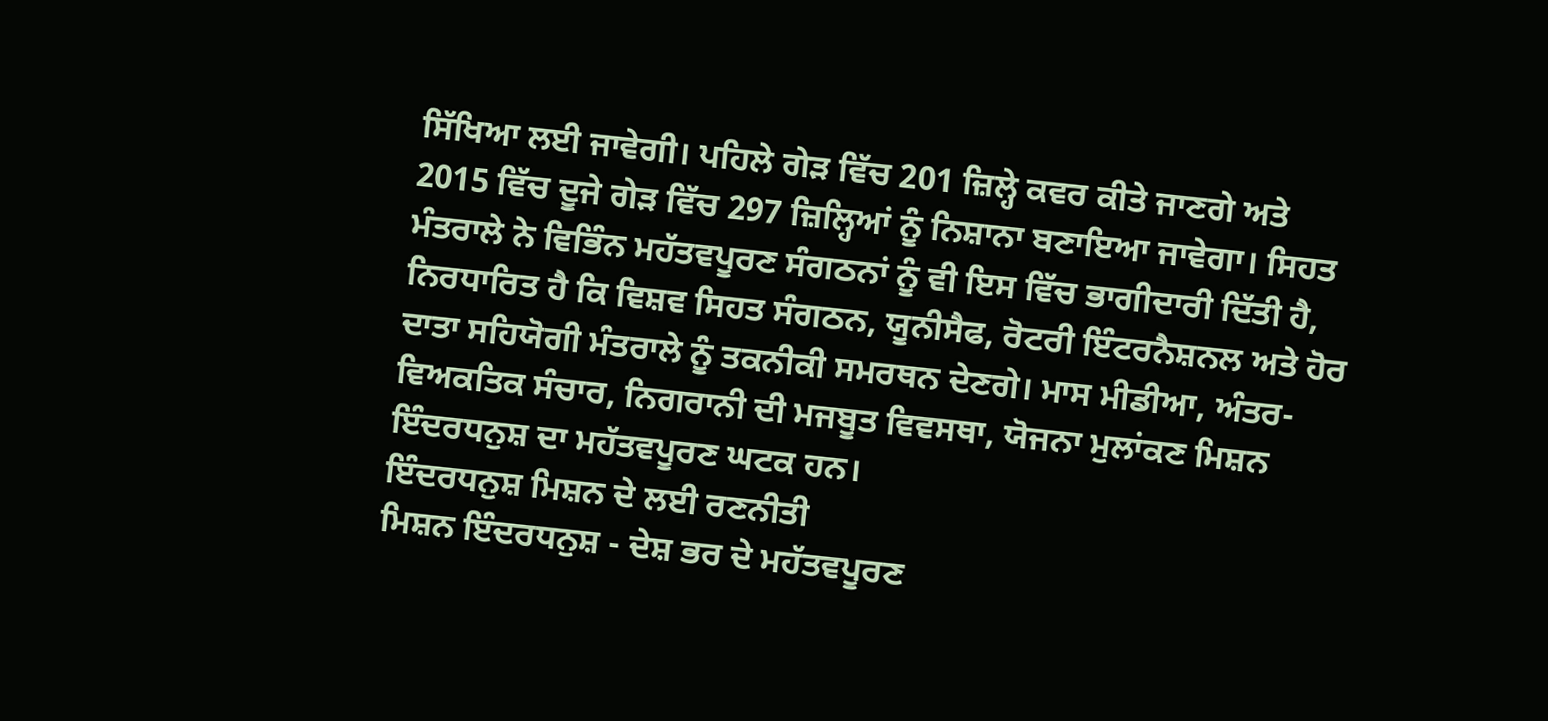ਸਿੱਖਿਆ ਲਈ ਜਾਵੇਗੀ। ਪਹਿਲੇ ਗੇੜ ਵਿੱਚ 201 ਜ਼ਿਲ੍ਹੇ ਕਵਰ ਕੀਤੇ ਜਾਣਗੇ ਅਤੇ 2015 ਵਿੱਚ ਦੂਜੇ ਗੇੜ ਵਿੱਚ 297 ਜ਼ਿਲ੍ਹਿਆਂ ਨੂੰ ਨਿਸ਼ਾਨਾ ਬਣਾਇਆ ਜਾਵੇਗਾ। ਸਿਹਤ ਮੰਤਰਾਲੇ ਨੇ ਵਿਭਿੰਨ ਮਹੱਤਵਪੂਰਣ ਸੰਗਠਨਾਂ ਨੂੰ ਵੀ ਇਸ ਵਿੱਚ ਭਾਗੀਦਾਰੀ ਦਿੱਤੀ ਹੈ, ਨਿਰਧਾਰਿਤ ਹੈ ਕਿ ਵਿਸ਼ਵ ਸਿਹਤ ਸੰਗਠਨ, ਯੂਨੀਸੈਫ, ਰੋਟਰੀ ਇੰਟਰਨੈਸ਼ਨਲ ਅਤੇ ਹੋਰ ਦਾਤਾ ਸਹਿਯੋਗੀ ਮੰਤਰਾਲੇ ਨੂੰ ਤਕਨੀਕੀ ਸਮਰਥਨ ਦੇਣਗੇ। ਮਾਸ ਮੀਡੀਆ, ਅੰਤਰ-ਵਿਅਕਤਿਕ ਸੰਚਾਰ, ਨਿਗਰਾਨੀ ਦੀ ਮਜਬੂਤ ਵਿਵਸਥਾ, ਯੋਜਨਾ ਮੁਲਾਂਕਣ ਮਿਸ਼ਨ ਇੰਦਰਧਨੁਸ਼ ਦਾ ਮਹੱਤਵਪੂਰਣ ਘਟਕ ਹਨ।
ਇੰਦਰਧਨੁਸ਼ ਮਿਸ਼ਨ ਦੇ ਲਈ ਰਣਨੀਤੀ
ਮਿਸ਼ਨ ਇੰਦਰਧਨੁਸ਼ - ਦੇਸ਼ ਭਰ ਦੇ ਮਹੱਤਵਪੂਰਣ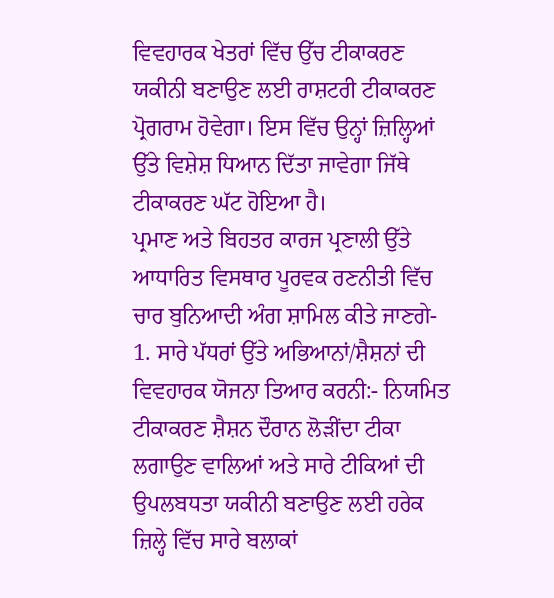ਵਿਵਹਾਰਕ ਖੇਤਰਾਂ ਵਿੱਚ ਉੱਚ ਟੀਕਾਕਰਣ ਯਕੀਨੀ ਬਣਾਉਣ ਲਈ ਰਾਸ਼ਟਰੀ ਟੀਕਾਕਰਣ ਪ੍ਰੋਗਰਾਮ ਹੋਵੇਗਾ। ਇਸ ਵਿੱਚ ਉਨ੍ਹਾਂ ਜ਼ਿਲ੍ਹਿਆਂ ਉੱਤੇ ਵਿਸ਼ੇਸ਼ ਧਿਆਨ ਦਿੱਤਾ ਜਾਵੇਗਾ ਜਿੱਥੇ ਟੀਕਾਕਰਣ ਘੱਟ ਹੋਇਆ ਹੈ।
ਪ੍ਰਮਾਣ ਅਤੇ ਬਿਹਤਰ ਕਾਰਜ ਪ੍ਰਣਾਲੀ ਉੱਤੇ ਆਧਾਰਿਤ ਵਿਸਥਾਰ ਪੂਰਵਕ ਰਣਨੀਤੀ ਵਿੱਚ ਚਾਰ ਬੁਨਿਆਦੀ ਅੰਗ ਸ਼ਾਮਿਲ ਕੀਤੇ ਜਾਣਗੇ-
1. ਸਾਰੇ ਪੱਧਰਾਂ ਉੱਤੇ ਅਭਿਆਨਾਂ/ਸ਼ੈਸ਼ਨਾਂ ਦੀ ਵਿਵਹਾਰਕ ਯੋਜਨਾ ਤਿਆਰ ਕਰਨੀ:- ਨਿਯਮਿਤ ਟੀਕਾਕਰਣ ਸ਼ੈਸ਼ਨ ਦੌਰਾਨ ਲੋੜੀਂਦਾ ਟੀਕਾ ਲਗਾਉਣ ਵਾਲਿਆਂ ਅਤੇ ਸਾਰੇ ਟੀਕਿਆਂ ਦੀ ਉਪਲਬਧਤਾ ਯਕੀਨੀ ਬਣਾਉਣ ਲਈ ਹਰੇਕ ਜ਼ਿਲ੍ਹੇ ਵਿੱਚ ਸਾਰੇ ਬਲਾਕਾਂ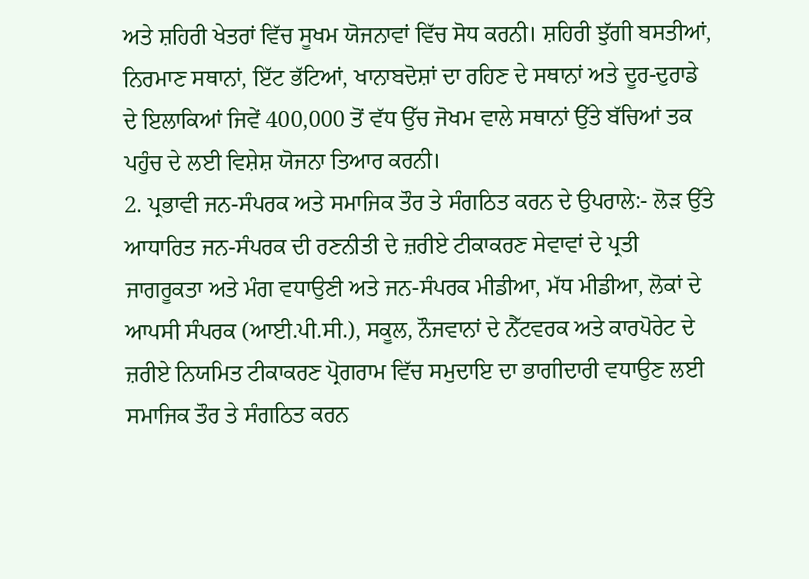ਅਤੇ ਸ਼ਹਿਰੀ ਖੇਤਰਾਂ ਵਿੱਚ ਸੂਖਮ ਯੋਜਨਾਵਾਂ ਵਿੱਚ ਸੋਧ ਕਰਨੀ। ਸ਼ਹਿਰੀ ਝੁੱਗੀ ਬਸਤੀਆਂ, ਨਿਰਮਾਣ ਸਥਾਨਾਂ, ਇੱਟ ਭੱਟਿਆਂ, ਖਾਨਾਬਦੋਸ਼ਾਂ ਦਾ ਰਹਿਣ ਦੇ ਸਥਾਨਾਂ ਅਤੇ ਦੂਰ-ਦੁਰਾਡੇ ਦੇ ਇਲਾਕਿਆਂ ਜਿਵੇਂ 400,000 ਤੋਂ ਵੱਧ ਉੱਚ ਜੋਖਮ ਵਾਲੇ ਸਥਾਨਾਂ ਉੱਤੇ ਬੱਚਿਆਂ ਤਕ ਪਹੁੰਚ ਦੇ ਲਈ ਵਿਸ਼ੇਸ਼ ਯੋਜਨਾ ਤਿਆਰ ਕਰਨੀ।
2. ਪ੍ਰਭਾਵੀ ਜਨ-ਸੰਪਰਕ ਅਤੇ ਸਮਾਜਿਕ ਤੌਰ ਤੇ ਸੰਗਠਿਤ ਕਰਨ ਦੇ ਉਪਰਾਲੇ:- ਲੋੜ ਉੱਤੇ ਆਧਾਰਿਤ ਜਨ-ਸੰਪਰਕ ਦੀ ਰਣਨੀਤੀ ਦੇ ਜ਼ਰੀਏ ਟੀਕਾਕਰਣ ਸੇਵਾਵਾਂ ਦੇ ਪ੍ਰਤੀ ਜਾਗਰੂਕਤਾ ਅਤੇ ਮੰਗ ਵਧਾਉਣੀ ਅਤੇ ਜਨ-ਸੰਪਰਕ ਮੀਡੀਆ, ਮੱਧ ਮੀਡੀਆ, ਲੋਕਾਂ ਦੇ ਆਪਸੀ ਸੰਪਰਕ (ਆਈ.ਪੀ.ਸੀ.), ਸਕੂਲ, ਨੌਜਵਾਨਾਂ ਦੇ ਨੈੱਟਵਰਕ ਅਤੇ ਕਾਰਪੋਰੇਟ ਦੇ ਜ਼ਰੀਏ ਨਿਯਮਿਤ ਟੀਕਾਕਰਣ ਪ੍ਰੋਗਰਾਮ ਵਿੱਚ ਸਮੁਦਾਇ ਦਾ ਭਾਗੀਦਾਰੀ ਵਧਾਉਣ ਲਈ ਸਮਾਜਿਕ ਤੌਰ ਤੇ ਸੰਗਠਿਤ ਕਰਨ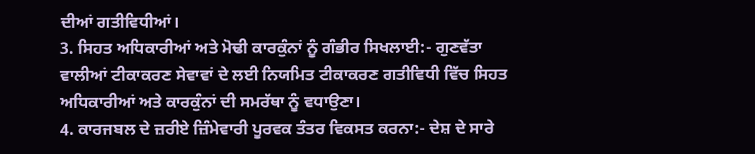ਦੀਆਂ ਗਤੀਵਿਧੀਆਂ।
3. ਸਿਹਤ ਅਧਿਕਾਰੀਆਂ ਅਤੇ ਮੋਢੀ ਕਾਰਕੁੰਨਾਂ ਨੂੰ ਗੰਭੀਰ ਸਿਖਲਾਈ:- ਗੁਣਵੱਤਾ ਵਾਲੀਆਂ ਟੀਕਾਕਰਣ ਸੇਵਾਵਾਂ ਦੇ ਲਈ ਨਿਯਮਿਤ ਟੀਕਾਕਰਣ ਗਤੀਵਿਧੀ ਵਿੱਚ ਸਿਹਤ ਅਧਿਕਾਰੀਆਂ ਅਤੇ ਕਾਰਕੁੰਨਾਂ ਦੀ ਸਮਰੱਥਾ ਨੂੰ ਵਧਾਉਣਾ।
4. ਕਾਰਜਬਲ ਦੇ ਜ਼ਰੀਏ ਜ਼ਿੰਮੇਵਾਰੀ ਪੂਰਵਕ ਤੰਤਰ ਵਿਕਸਤ ਕਰਨਾ:- ਦੇਸ਼ ਦੇ ਸਾਰੇ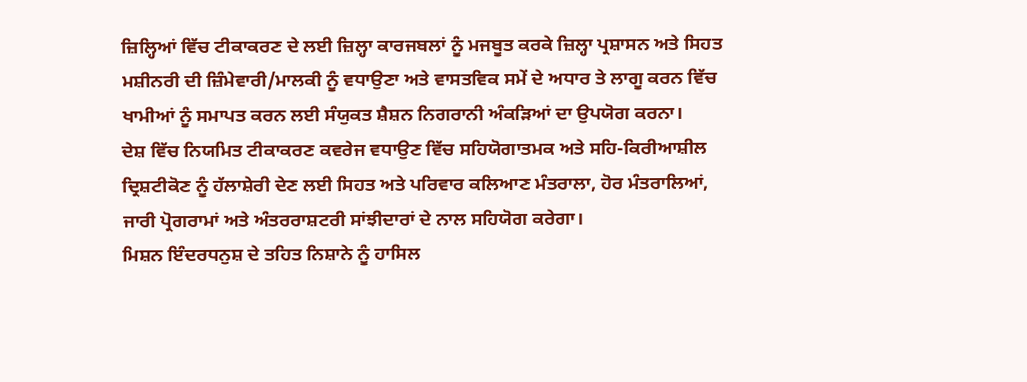ਜ਼ਿਲ੍ਹਿਆਂ ਵਿੱਚ ਟੀਕਾਕਰਣ ਦੇ ਲਈ ਜ਼ਿਲ੍ਹਾ ਕਾਰਜਬਲਾਂ ਨੂੰ ਮਜਬੂਤ ਕਰਕੇ ਜ਼ਿਲ੍ਹਾ ਪ੍ਰਸ਼ਾਸਨ ਅਤੇ ਸਿਹਤ ਮਸ਼ੀਨਰੀ ਦੀ ਜ਼ਿੰਮੇਵਾਰੀ/ਮਾਲਕੀ ਨੂੰ ਵਧਾਉਣਾ ਅਤੇ ਵਾਸਤਵਿਕ ਸਮੇਂ ਦੇ ਅਧਾਰ ਤੇ ਲਾਗੂ ਕਰਨ ਵਿੱਚ ਖਾਮੀਆਂ ਨੂੰ ਸਮਾਪਤ ਕਰਨ ਲਈ ਸੰਯੁਕਤ ਸ਼ੈਸ਼ਨ ਨਿਗਰਾਨੀ ਅੰਕੜਿਆਂ ਦਾ ਉਪਯੋਗ ਕਰਨਾ।
ਦੇਸ਼ ਵਿੱਚ ਨਿਯਮਿਤ ਟੀਕਾਕਰਣ ਕਵਰੇਜ ਵਧਾਉਣ ਵਿੱਚ ਸਹਿਯੋਗਾਤਮਕ ਅਤੇ ਸਹਿ-ਕਿਰੀਆਸ਼ੀਲ ਦ੍ਰਿਸ਼ਟੀਕੋਣ ਨੂੰ ਹੱਲਾਸ਼ੇਰੀ ਦੇਣ ਲਈ ਸਿਹਤ ਅਤੇ ਪਰਿਵਾਰ ਕਲਿਆਣ ਮੰਤਰਾਲਾ, ਹੋਰ ਮੰਤਰਾਲਿਆਂ, ਜਾਰੀ ਪ੍ਰੋਗਰਾਮਾਂ ਅਤੇ ਅੰਤਰਰਾਸ਼ਟਰੀ ਸਾਂਝੀਦਾਰਾਂ ਦੇ ਨਾਲ ਸਹਿਯੋਗ ਕਰੇਗਾ।
ਮਿਸ਼ਨ ਇੰਦਰਧਨੁਸ਼ ਦੇ ਤਹਿਤ ਨਿਸ਼ਾਨੇ ਨੂੰ ਹਾਸਿਲ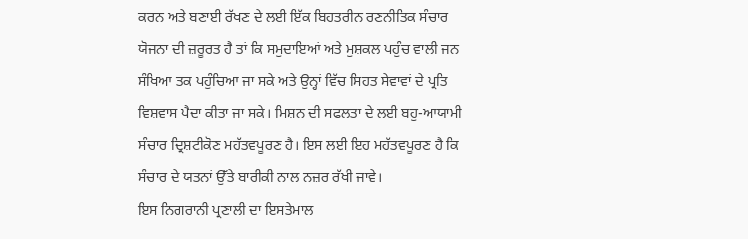ਕਰਨ ਅਤੇ ਬਣਾਈ ਰੱਖਣ ਦੇ ਲਈ ਇੱਕ ਬਿਹਤਰੀਨ ਰਣਨੀਤਿਕ ਸੰਚਾਰ ਯੋਜਨਾ ਦੀ ਜ਼ਰੂਰਤ ਹੈ ਤਾਂ ਕਿ ਸਮੁਦਾਇਆਂ ਅਤੇ ਮੁਸ਼ਕਲ ਪਹੁੰਚ ਵਾਲੀ ਜਨ ਸੰਖਿਆ ਤਕ ਪਹੁੰਚਿਆ ਜਾ ਸਕੇ ਅਤੇ ਉਨ੍ਹਾਂ ਵਿੱਚ ਸਿਹਤ ਸੇਵਾਵਾਂ ਦੇ ਪ੍ਰਤਿ ਵਿਸ਼ਵਾਸ ਪੈਦਾ ਕੀਤਾ ਜਾ ਸਕੇ। ਮਿਸ਼ਨ ਦੀ ਸਫਲਤਾ ਦੇ ਲਈ ਬਹੁ-ਆਯਾਮੀ ਸੰਚਾਰ ਦ੍ਰਿਸ਼ਟੀਕੋਣ ਮਹੱਤਵਪੂਰਣ ਹੈ। ਇਸ ਲਈ ਇਹ ਮਹੱਤਵਪੂਰਣ ਹੈ ਕਿ ਸੰਚਾਰ ਦੇ ਯਤਨਾਂ ਉੱਤੇ ਬਾਰੀਕੀ ਨਾਲ ਨਜ਼ਰ ਰੱਖੀ ਜਾਵੇ।
ਇਸ ਨਿਗਰਾਨੀ ਪ੍ਰਣਾਲੀ ਦਾ ਇਸਤੇਮਾਲ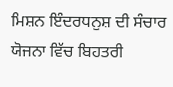ਮਿਸ਼ਨ ਇੰਦਰਧਨੁਸ਼ ਦੀ ਸੰਚਾਰ ਯੋਜਨਾ ਵਿੱਚ ਬਿਹਤਰੀ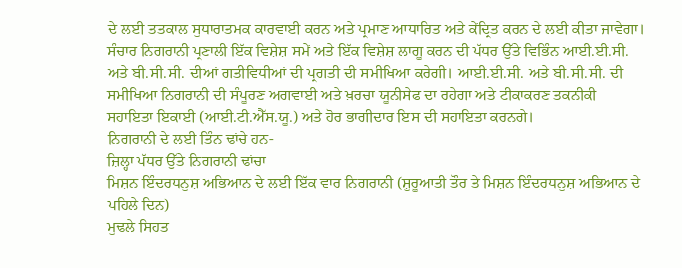ਦੇ ਲਈ ਤਤਕਾਲ ਸੁਧਾਰਾਤਮਕ ਕਾਰਵਾਈ ਕਰਨ ਅਤੇ ਪ੍ਰਮਾਣ ਆਧਾਰਿਤ ਅਤੇ ਕੇਂਦ੍ਰਿਤ ਕਰਨ ਦੇ ਲਈ ਕੀਤਾ ਜਾਵੇਗਾ। ਸੰਚਾਰ ਨਿਗਰਾਨੀ ਪ੍ਰਣਾਲੀ ਇੱਕ ਵਿਸ਼ੇਸ਼ ਸਮੇਂ ਅਤੇ ਇੱਕ ਵਿਸ਼ੇਸ਼ ਲਾਗੂ ਕਰਨ ਦੀ ਪੱਧਰ ਉੱਤੇ ਵਿਭਿੰਨ ਆਈ.ਈ.ਸੀ. ਅਤੇ ਬੀ.ਸੀ.ਸੀ. ਦੀਆਂ ਗਤੀਵਿਧੀਆਂ ਦੀ ਪ੍ਰਗਤੀ ਦੀ ਸਮੀਖਿਆ ਕਰੇਗੀ। ਆਈ.ਈ.ਸੀ. ਅਤੇ ਬੀ.ਸੀ.ਸੀ. ਦੀ ਸਮੀਖਿਆ ਨਿਗਰਾਨੀ ਦੀ ਸੰਪੂਰਣ ਅਗਵਾਈ ਅਤੇ ਖ਼ਰਚਾ ਯੂਨੀਸੇਫ ਦਾ ਰਹੇਗਾ ਅਤੇ ਟੀਕਾਕਰਣ ਤਕਨੀਕੀ ਸਹਾਇਤਾ ਇਕਾਈ (ਆਈ.ਟੀ.ਐੱਸ.ਯੂ.) ਅਤੇ ਹੋਰ ਭਾਗੀਦਾਰ ਇਸ ਦੀ ਸਹਾਇਤਾ ਕਰਨਗੇ।
ਨਿਗਰਾਨੀ ਦੇ ਲਈ ਤਿੰਨ ਢਾਂਚੇ ਹਨ-
ਜ਼ਿਲ੍ਹਾ ਪੱਧਰ ਉੱਤੇ ਨਿਗਰਾਨੀ ਢਾਂਚਾ
ਮਿਸ਼ਨ ਇੰਦਰਧਨੁਸ਼ ਅਭਿਆਨ ਦੇ ਲਈ ਇੱਕ ਵਾਰ ਨਿਗਰਾਨੀ (ਸ਼ੁਰੂਆਤੀ ਤੌਰ ਤੇ ਮਿਸ਼ਨ ਇੰਦਰਧਨੁਸ਼ ਅਭਿਆਨ ਦੇ ਪਹਿਲੇ ਦਿਨ)
ਮੁਢਲੇ ਸਿਹਤ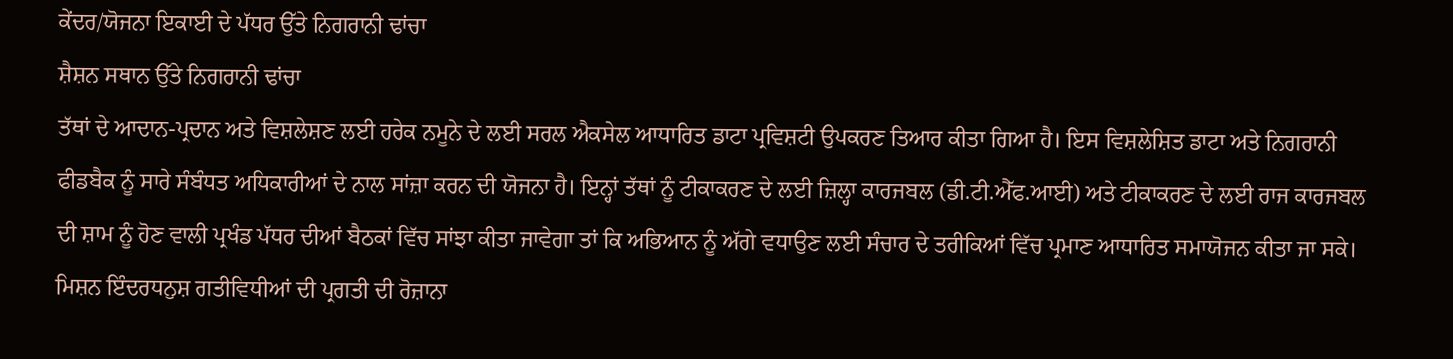ਕੇਂਦਰ/ਯੋਜਨਾ ਇਕਾਈ ਦੇ ਪੱਧਰ ਉੱਤੇ ਨਿਗਰਾਨੀ ਢਾਂਚਾ
ਸ਼ੈਸ਼ਨ ਸਥਾਨ ਉੱਤੇ ਨਿਗਰਾਨੀ ਢਾਂਚਾ
ਤੱਥਾਂ ਦੇ ਆਦਾਨ-ਪ੍ਰਦਾਨ ਅਤੇ ਵਿਸ਼ਲੇਸ਼ਣ ਲਈ ਹਰੇਕ ਨਮੂਨੇ ਦੇ ਲਈ ਸਰਲ ਐਕਸੇਲ ਆਧਾਰਿਤ ਡਾਟਾ ਪ੍ਰਵਿਸ਼ਟੀ ਉਪਕਰਣ ਤਿਆਰ ਕੀਤਾ ਗਿਆ ਹੈ। ਇਸ ਵਿਸ਼ਲੇਸ਼ਿਤ ਡਾਟਾ ਅਤੇ ਨਿਗਰਾਨੀ ਫੀਡਬੈਕ ਨੂੰ ਸਾਰੇ ਸੰਬੰਧਤ ਅਧਿਕਾਰੀਆਂ ਦੇ ਨਾਲ ਸਾਂਜ਼ਾ ਕਰਨ ਦੀ ਯੋਜਨਾ ਹੈ। ਇਨ੍ਹਾਂ ਤੱਥਾਂ ਨੂੰ ਟੀਕਾਕਰਣ ਦੇ ਲਈ ਜ਼ਿਲ੍ਹਾ ਕਾਰਜਬਲ (ਡੀ.ਟੀ.ਐੱਫ.ਆਈ) ਅਤੇ ਟੀਕਾਕਰਣ ਦੇ ਲਈ ਰਾਜ ਕਾਰਜਬਲ ਦੀ ਸ਼ਾਮ ਨੂੰ ਹੋਣ ਵਾਲੀ ਪ੍ਰਖੰਡ ਪੱਧਰ ਦੀਆਂ ਬੈਠਕਾਂ ਵਿੱਚ ਸਾਂਝਾ ਕੀਤਾ ਜਾਵੇਗਾ ਤਾਂ ਕਿ ਅਭਿਆਨ ਨੂੰ ਅੱਗੇ ਵਧਾਉਣ ਲਈ ਸੰਚਾਰ ਦੇ ਤਰੀਕਿਆਂ ਵਿੱਚ ਪ੍ਰਮਾਣ ਆਧਾਰਿਤ ਸਮਾਯੋਜਨ ਕੀਤਾ ਜਾ ਸਕੇ।
ਮਿਸ਼ਨ ਇੰਦਰਧਨੁਸ਼ ਗਤੀਵਿਧੀਆਂ ਦੀ ਪ੍ਰਗਤੀ ਦੀ ਰੋਜ਼ਾਨਾ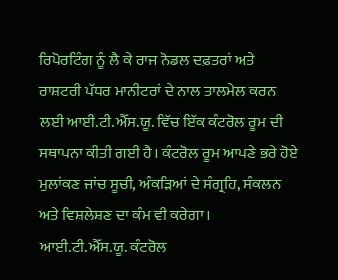ਰਿਪੋਰਟਿੰਗ ਨੂੰ ਲੈ ਕੇ ਰਾਜ ਨੋਡਲ ਦਫ਼ਤਰਾਂ ਅਤੇ ਰਾਸ਼ਟਰੀ ਪੱਧਰ ਮਾਨੀਟਰਾਂ ਦੇ ਨਾਲ ਤਾਲਮੇਲ ਕਰਨ ਲਈ ਆਈ.ਟੀ.ਐੱਸ.ਯੂ. ਵਿੱਚ ਇੱਕ ਕੰਟਰੋਲ ਰੂਮ ਦੀ ਸਥਾਪਨਾ ਕੀਤੀ ਗਈ ਹੈ। ਕੰਟਰੋਲ ਰੂਮ ਆਪਣੇ ਭਰੇ ਹੋਏ ਮੁਲਾਂਕਣ ਜਾਂਚ ਸੂਚੀ, ਅੰਕੜਿਆਂ ਦੇ ਸੰਗ੍ਰਹਿ, ਸੰਕਲਨ ਅਤੇ ਵਿਸ਼ਲੇਸ਼ਣ ਦਾ ਕੰਮ ਵੀ ਕਰੇਗਾ। ਆਈ.ਟੀ.ਐੱਸ.ਯੂ. ਕੰਟਰੋਲ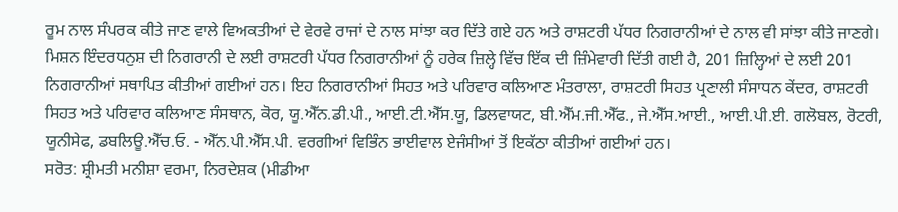ਰੂਮ ਨਾਲ ਸੰਪਰਕ ਕੀਤੇ ਜਾਣ ਵਾਲੇ ਵਿਅਕਤੀਆਂ ਦੇ ਵੇਰਵੇ ਰਾਜਾਂ ਦੇ ਨਾਲ ਸਾਂਝਾ ਕਰ ਦਿੱਤੇ ਗਏ ਹਨ ਅਤੇ ਰਾਸ਼ਟਰੀ ਪੱਧਰ ਨਿਗਰਾਨੀਆਂ ਦੇ ਨਾਲ ਵੀ ਸਾਂਝਾ ਕੀਤੇ ਜਾਣਗੇ।
ਮਿਸ਼ਨ ਇੰਦਰਧਨੁਸ਼ ਦੀ ਨਿਗਰਾਨੀ ਦੇ ਲਈ ਰਾਸ਼ਟਰੀ ਪੱਧਰ ਨਿਗਰਾਨੀਆਂ ਨੂੰ ਹਰੇਕ ਜ਼ਿਲ੍ਹੇ ਵਿੱਚ ਇੱਕ ਦੀ ਜ਼ਿੰਮੇਵਾਰੀ ਦਿੱਤੀ ਗਈ ਹੈ, 201 ਜ਼ਿਲ੍ਹਿਆਂ ਦੇ ਲਈ 201 ਨਿਗਰਾਨੀਆਂ ਸਥਾਪਿਤ ਕੀਤੀਆਂ ਗਈਆਂ ਹਨ। ਇਹ ਨਿਗਰਾਨੀਆਂ ਸਿਹਤ ਅਤੇ ਪਰਿਵਾਰ ਕਲਿਆਣ ਮੰਤਰਾਲਾ, ਰਾਸ਼ਟਰੀ ਸਿਹਤ ਪ੍ਰਣਾਲੀ ਸੰਸਾਧਨ ਕੇਂਦਰ, ਰਾਸ਼ਟਰੀ ਸਿਹਤ ਅਤੇ ਪਰਿਵਾਰ ਕਲਿਆਣ ਸੰਸਥਾਨ, ਕੋਰ, ਯੂ.ਐੱਨ.ਡੀ.ਪੀ., ਆਈ.ਟੀ.ਐੱਸ.ਯੂ, ਡਿਲਵਾਯਟ, ਬੀ.ਐੱਮ.ਜੀ.ਐੱਫ., ਜੇ.ਐੱਸ.ਆਈ., ਆਈ.ਪੀ.ਈ. ਗਲੋਬਲ, ਰੋਟਰੀ, ਯੂਨੀਸੇਫ, ਡਬਲਿਊ.ਐੱਚ.ਓ. - ਐੱਨ.ਪੀ.ਐੱਸ.ਪੀ. ਵਰਗੀਆਂ ਵਿਭਿੰਨ ਭਾਈਵਾਲ ਏਜੰਸੀਆਂ ਤੋਂ ਇਕੱਠਾ ਕੀਤੀਆਂ ਗਈਆਂ ਹਨ।
ਸਰੋਤ: ਸ਼੍ਰੀਮਤੀ ਮਨੀਸ਼ਾ ਵਰਮਾ, ਨਿਰਦੇਸ਼ਕ (ਮੀਡੀਆ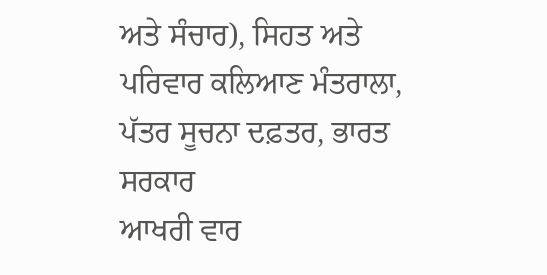ਅਤੇ ਸੰਚਾਰ), ਸਿਹਤ ਅਤੇ ਪਰਿਵਾਰ ਕਲਿਆਣ ਮੰਤਰਾਲਾ, ਪੱਤਰ ਸੂਚਨਾ ਦਫ਼ਤਰ, ਭਾਰਤ ਸਰਕਾਰ
ਆਖਰੀ ਵਾਰ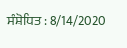ਸੰਸ਼ੋਧਿਤ : 8/14/2020